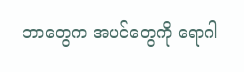ဘာတွေက အပင်တွေကို ရောဂါ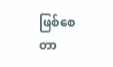ဖြစ်စေတာ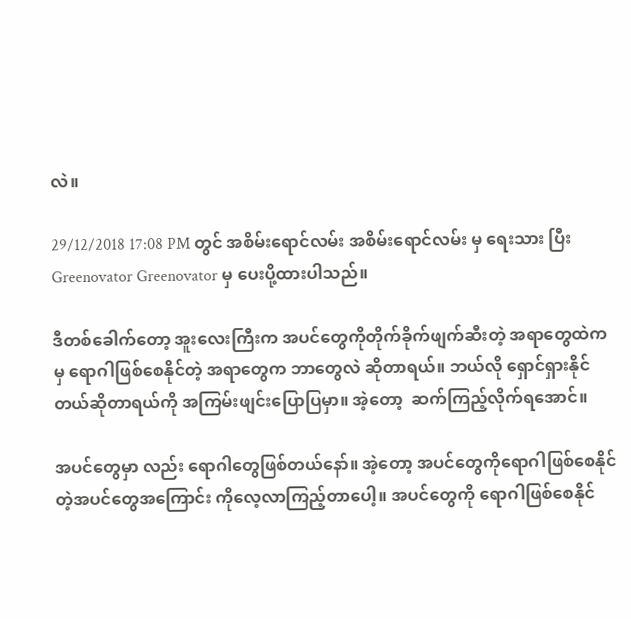လဲ။

29/12/2018 17:08 PM တွင် အစိမ်းရောင်လမ်း အစိမ်းရောင်လမ်း မှ ရေးသား ပြီး Greenovator Greenovator မှ ပေးပို့ထားပါသည်။

ဒီတစ်ခေါက်တော့ အူးလေးကြီးက အပင်တွေကိုတိုက်ခိုက်ဖျက်ဆီးတဲ့ အရာတွေထဲကမှ ရောဂါဖြစ်စေနိုင်တဲ့ အရာတွေက ဘာတွေလဲ ဆိုတာရယ်။ ဘယ်လို ရှောင်ရှားနိုင်တယ်ဆိုတာရယ်ကို အကြမ်းဖျင်းပြောပြမှာ။ အဲ့တော့  ဆက်ကြည့်လိုက်ရအောင်။

အပင်တွေမှာ လည်း ရောဂါတွေဖြစ်တယ်နော်။ အဲ့တော့ အပင်တွေကိုရောဂါဖြစ်စေနိုင်တဲ့အပင်တွေအကြောင်း ကိုလေ့လာကြည့်တာပေါ့။ အပင်တွေကို ရောဂါဖြစ်စေနိုင်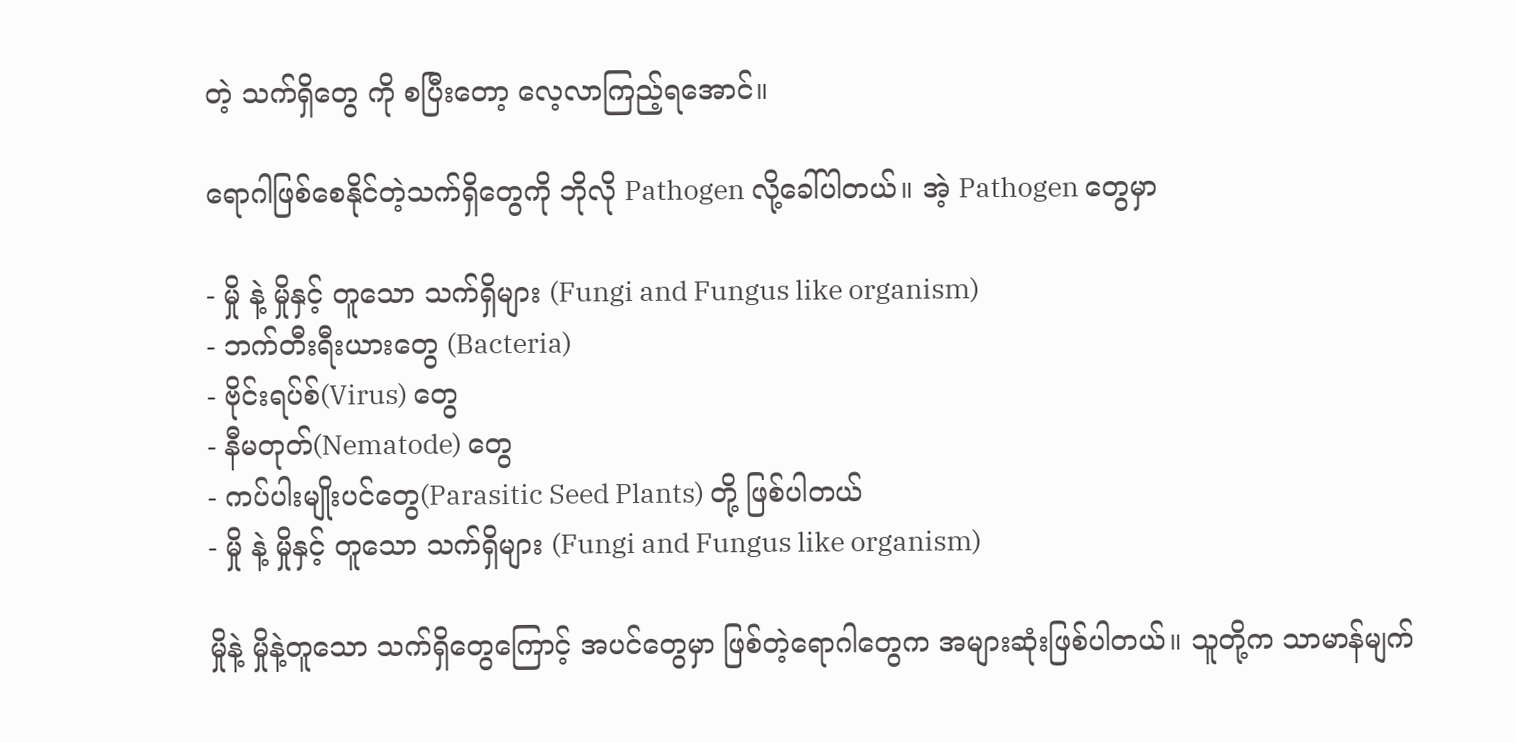တဲ့ သက်ရှိတွေ ကို စပြီးတော့ လေ့လာကြည့်ရအောင်။

ရောဂါဖြစ်စေနိုင်တဲ့သက်ရှိတွေကို ဘိုလို Pathogen လို့ခေါ်ပါတယ်။ အဲ့ Pathogen တွေမှာ

- မှို နဲ့ မှိုနှင့် တူသော သက်ရှိများ (Fungi and Fungus like organism)
- ဘက်တီးရီးယားတွေ (Bacteria)
- ဗိုင်းရပ်စ်(Virus) တွေ
- နီမတုတ်(Nematode) တွေ
- ကပ်ပါးမျိုးပင်တွေ(Parasitic Seed Plants) တို့ ဖြစ်ပါတယ်
- မှို နဲ့ မှိုနှင့် တူသော သက်ရှိများ (Fungi and Fungus like organism)

မှိုနဲ့ မှိုနဲ့တူသော သက်ရှိတွေကြောင့် အပင်တွေမှာ ဖြစ်တဲ့ရောဂါတွေက အများဆုံးဖြစ်ပါတယ်။ သူတို့က သာမာန်မျက်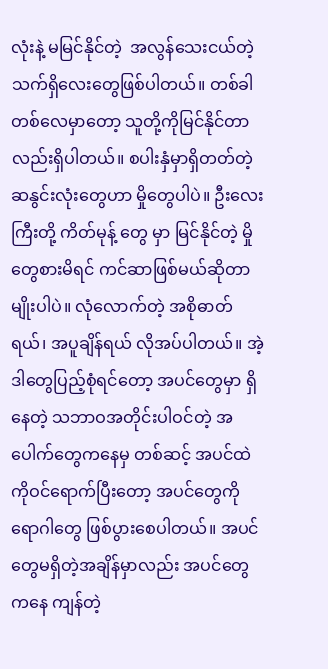လုံးနဲ့ မမြင်နိုင်တဲ့  အလွန်သေးငယ်တဲ့ သက်ရှိလေးတွေဖြစ်ပါတယ်။ တစ်ခါတစ်လေမှာတော့ သူတို့ကိုမြင်နိုင်တာလည်းရှိပါတယ်။ စပါးနှံမှာရှိတတ်တဲ့ ဆနွင်းလုံးတွေဟာ မှိုတွေပါပဲ။ ဦးလေးကြီးတို့ ကိတ်မုန့် တွေ မှာ မြင်နိုင်တဲ့ မှိုတွေစားမိရင် ကင်ဆာဖြစ်မယ်ဆိုတာမျိုးပါပဲ။ လုံလောက်တဲ့ အစိုဓာတ်ရယ်၊ အပူချိန်ရယ် လိုအပ်ပါတယ်။ အဲ့ဒါတွေပြည့်စုံရင်တော့ အပင်တွေမှာ ရှိနေတဲ့ သဘာဝအတိုင်းပါဝင်တဲ့ အပေါက်တွေကနေမှ တစ်ဆင့် အပင်ထဲကိုဝင်ရောက်ပြီးတော့ အပင်တွေကို ရောဂါတွေ ဖြစ်ပွားစေပါတယ်။ အပင်တွေမရှိတဲ့အချိန်မှာလည်း အပင်တွေကနေ ကျန်တဲ့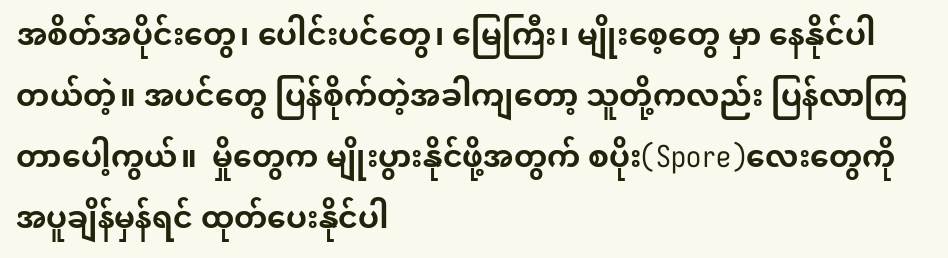အစိတ်အပိုင်းတွေ၊ ပေါင်းပင်တွေ၊ မြေကြီး၊ မျိုးစေ့တွေ မှာ နေနိုင်ပါတယ်တဲ့။ အပင်တွေ ပြန်စိုက်တဲ့အခါကျတော့ သူတို့ကလည်း ပြန်လာကြတာပေါ့ကွယ်။  မှိုတွေက မျိုးပွားနိုင်ဖို့အတွက် စပိုး(Spore)လေးတွေကို အပူချိန်မှန်ရင် ထုတ်ပေးနိုင်ပါ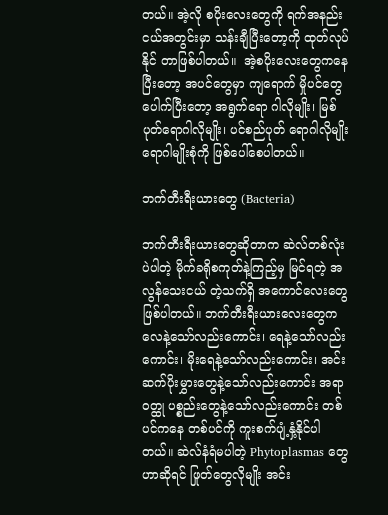တယ်။ အဲ့လို စပိုးလေးတွေကို ရက်အနည်းငယ်အတွင်းမှာ သန်းချီပြီးတော့ကို ထုတ်လုပ်နိုင် တာဖြစ်ပါတယ်။  အဲ့စပိုးလေးတွေကနေပြီးတော့ အပင်တွေမှာ ကျရောက် မှိုပင်တွေ ပေါက်ပြီးတော့ အရွက်ရော ဂါလိုမျိုး၊ မြစ်ပုတ်ရောဂါလိုမျိုး၊ ပင်စည်ပုတ် ရောဂါလိုမျိုး ရောဂါမျိုးစုံကို ဖြစ်ပေါ်စေပါတယ်။

ဘက်တီးရီးယားတွေ (Bacteria)

ဘက်တီးရီးယားတွေဆိုတာက ဆဲလ်တစ်လုံးပဲပါတဲ့ မိုက်ခရိုစကုတ်နဲ့ကြည့်မှ မြင်ရတဲ့ အလွန်သေးငယ် တဲ့သက်ရှိ အကောင်လေးတွေဖြစ်ပါတယ်။ ဘက်တီးရီးယားလေးတွေက လေနဲ့သော်လည်းကောင်း၊ ရေနဲ့သော်လည်းကောင်း၊ မိုးရေနဲ့သော်လည်းကောင်း၊ အင်းဆက်ပိုးမွှားတွေနဲ့သော်လည်းကောင်း အရာဝတ္ထု ပစ္စည်းတွေနဲ့သော်လည်းကောင်း တစ်ပင်ကနေ တစ်ပင်ကို ကူးစက်ပျံ့နှံ့နိုင်ပါတယ်။ ဆဲလ်နံရံမပါတဲ့ Phytoplasmas တွေဟာဆိုရင် ဖြုတ်တွေလိုမျိုး အင်း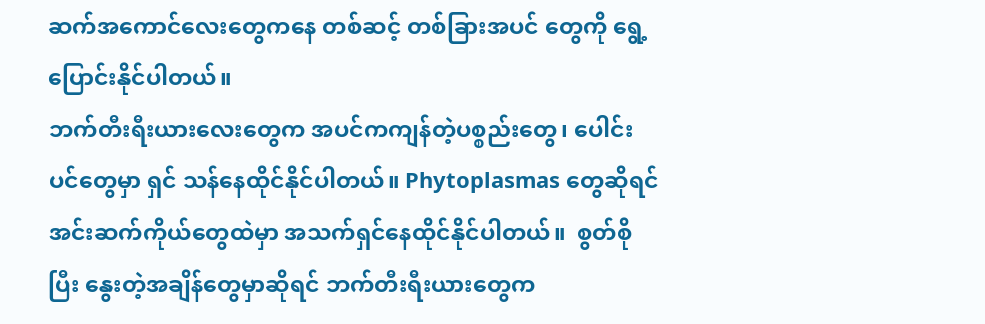ဆက်အကောင်လေးတွေကနေ တစ်ဆင့် တစ်ခြားအပင် တွေကို ရွေ့ပြောင်းနိုင်ပါတယ်။
ဘက်တီးရီးယားလေးတွေက အပင်ကကျန်တဲ့ပစ္စည်းတွေ၊ ပေါင်းပင်တွေမှာ ရှင် သန်နေထိုင်နိုင်ပါတယ်။ Phytoplasmas တွေဆိုရင် အင်းဆက်ကိုယ်တွေထဲမှာ အသက်ရှင်နေထိုင်နိုင်ပါတယ်။  စွတ်စိုပြီး နွေးတဲ့အချိန်တွေမှာဆိုရင် ဘက်တီးရီးယားတွေက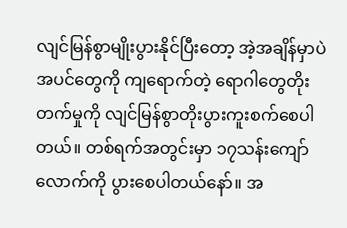လျင်မြန်စွာမျိုးပွားနိုင်ပြီးတော့ အဲ့အချိန်မှာပဲ အပင်တွေကို ကျရောက်တဲ့ ရောဂါတွေတိုးတက်မှုကို လျင်မြန်စွာတိုးပွားကူးစက်စေပါတယ်။ တစ်ရက်အတွင်းမှာ ၁၇သန်းကျော်လောက်ကို ပွားစေပါတယ်နော်။ အ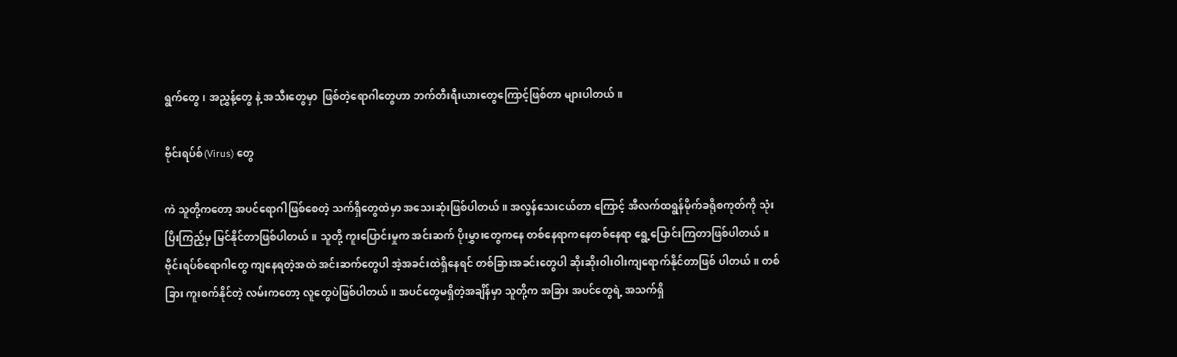ရွက်တွေ၊ အညွှန့်တွေ နဲ့ အသီးတွေမှာ  ဖြစ်တဲ့ရောဂါတွေဟာ ဘက်တီးရီးယားတွေကြောင့်ဖြစ်တာ များပါတယ်။

ဗိုင်းရပ်စ်(Virus) တွေ

ကဲ သူတို့ကတော့ အပင်ရောဂါဖြစ်စေတဲ့ သက်ရှိတွေထဲမှာ အသေးဆုံးဖြစ်ပါတယ်။ အလွန်သေးငယ်တာ ကြောင့် အီလက်ထရွန်မိုက်ခရိုစကုတ်ကို သုံးပြိးကြည့်မှ မြင်နိုင်တာဖြစ်ပါတယ်။ သူတို့ ကူးပြောင်းမှုက အင်းဆက် ပိုးမွှားတွေကနေ တစ်နေရာကနေတစ်နေရာ ရွေ့ပြောင်းကြတာဖြစ်ပါတယ်။ ဗိုင်းရပ်စ်ရောဂါတွေ ကျနေရတဲ့အထဲ အင်းဆက်တွေပါ အဲ့အခင်းထဲရှိနေရင် တစ်ခြားအခင်းတွေပါ ဆိုးဆိုးဝါးဝါးကျရောက်နိုင်တာဖြစ် ပါတယ်။ တစ်ခြား ကူးစက်နိုင်တဲ့ လမ်းကတော့ လူတွေပဲဖြစ်ပါတယ်။ အပင်တွေမရှိတဲ့အချိန်မှာ သူတို့က အခြား အပင်တွေရဲ့ အသက်ရှိ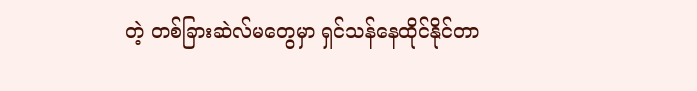တဲ့ တစ်ခြားဆဲလ်မတွေမှာ ရှင်သန်နေထိုင်နိုင်တာ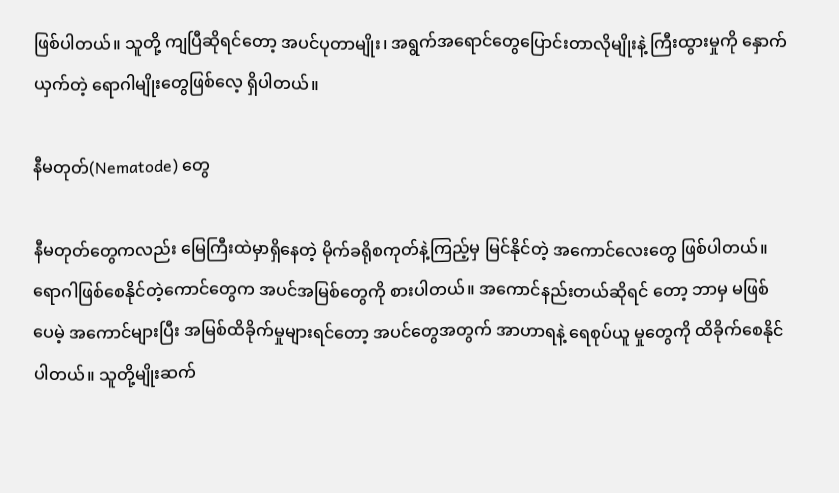ဖြစ်ပါတယ်။ သူတို့ ကျပြီဆိုရင်တော့ အပင်ပုတာမျိုး၊ အရွက်အရောင်တွေပြောင်းတာလိုမျိုးနဲ့ ကြီးထွားမှုကို နှောက်ယှက်တဲ့ ရောဂါမျိုးတွေဖြစ်လေ့ ရှိပါတယ်။

နီမတုတ်(Nematode) တွေ

နီမတုတ်တွေကလည်း မြေကြီးထဲမှာရှိနေတဲ့ မိုက်ခရိုစကုတ်နဲ့ကြည့်မှ မြင်နိုင်တဲ့ အကောင်လေးတွေ ဖြစ်ပါတယ်။ ရောဂါဖြစ်စေနိုင်တဲ့ကောင်တွေက အပင်အမြစ်တွေကို စားပါတယ်။ အကောင်နည်းတယ်ဆိုရင် တော့ ဘာမှ မဖြစ်ပေမဲ့ အကောင်များပြီး အမြစ်ထိခိုက်မှုများရင်တော့ အပင်တွေအတွက် အာဟာရနဲ့ ရေစုပ်ယူ မှုတွေကို ထိခိုက်စေနိုင်ပါတယ်။ သူတို့မျိုးဆက်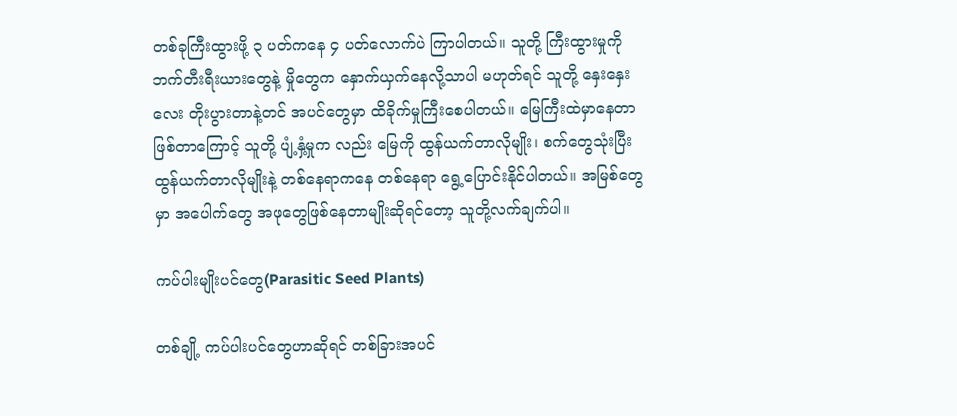တစ်ခုကြီးထွားဖို့ ၃ ပတ်ကနေ ၄ ပတ်လောက်ပဲ ကြာပါတယ်။ သူတို့ ကြီးထွားမှုကို ဘက်တီးရီးယားတွေနဲ့ မှိုတွေက နှောက်ယှက်နေလို့သာပါ မဟုတ်ရင် သူတို့ နှေးနှေးလေး တိုးပွားတာနဲ့တင် အပင်တွေမှာ ထိခိုက်မှုကြီးစေပါတယ်။ မြေကြီးထဲမှာနေတာဖြစ်တာကြောင့် သူတို့ ပျံ့နှံ့မှုက လည်း မြေကို ထွန်ယက်တာလိုမျိုး၊ စက်တွေသုံးပြီး ထွန်ယက်တာလိုမျိုးနဲ့ တစ်နေရာကနေ တစ်နေရာ ရွေ့ပြောင်းနိုင်ပါတယ်။ အမြစ်တွေမှာ အပေါက်တွေ အဖုတွေဖြစ်နေတာမျိုးဆိုရင်တော့ သူတို့လက်ချက်ပါ။

ကပ်ပါးမျိုးပင်တွေ(Parasitic Seed Plants)

တစ်ချို့ ကပ်ပါးပင်တွေဟာဆိုရင် တစ်ခြားအပင်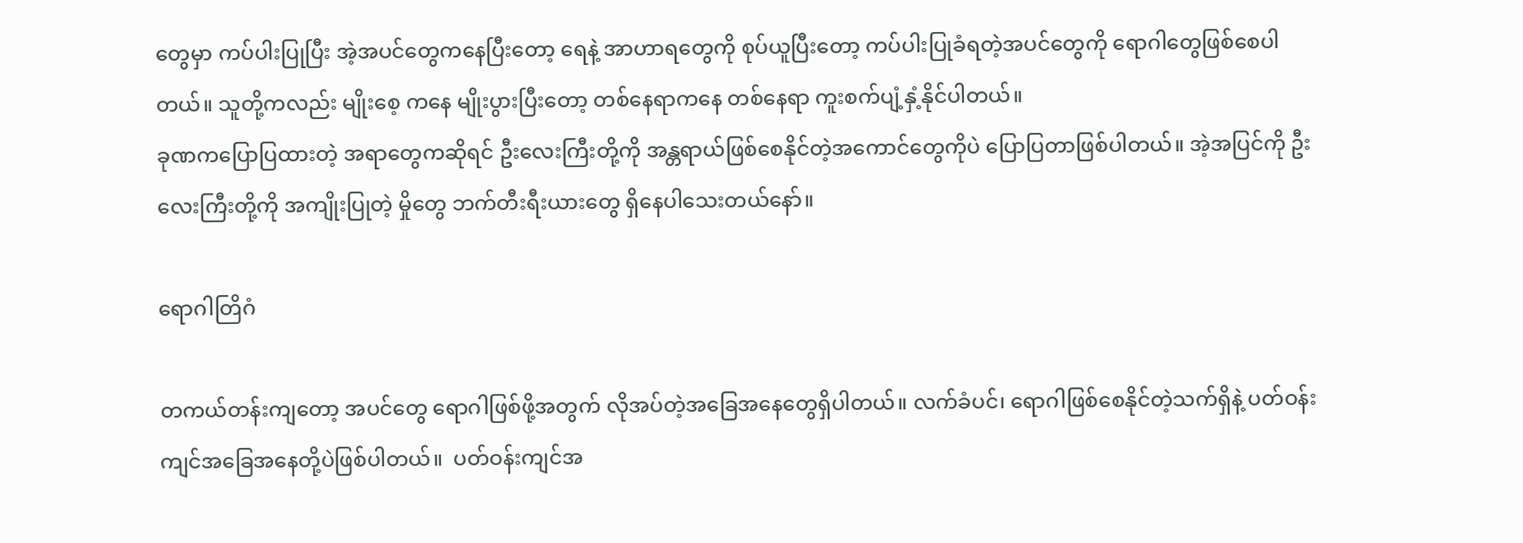တွေမှာ ကပ်ပါးပြုပြီး အဲ့အပင်တွေကနေပြီးတော့ ရေနဲ့ အာဟာရတွေကို စုပ်ယူပြီးတော့ ကပ်ပါးပြုခံရတဲ့အပင်တွေကို ရောဂါတွေဖြစ်စေပါတယ်။ သူတို့ကလည်း မျိုးစေ့ ကနေ မျိုးပွားပြီးတော့ တစ်နေရာကနေ တစ်နေရာ ကူးစက်ပျံ့နှံ့နိုင်ပါတယ်။
ခုဏကပြောပြထားတဲ့ အရာတွေကဆိုရင် ဦးလေးကြီးတို့ကို အန္တရာယ်ဖြစ်စေနိုင်တဲ့အကောင်တွေကိုပဲ ပြောပြတာဖြစ်ပါတယ်။ အဲ့အပြင်ကို ဦးလေးကြီးတို့ကို အကျိုးပြုတဲ့ မှိုတွေ ဘက်တီးရီးယားတွေ ရှိနေပါသေးတယ်နော်။

ရောဂါတြိဂံ

တကယ်တန်းကျတော့ အပင်တွေ ရောဂါဖြစ်ဖို့အတွက် လိုအပ်တဲ့အခြေအနေတွေရှိပါတယ်။ လက်ခံပင်၊ ရောဂါဖြစ်စေနိုင်တဲ့သက်ရှိနဲ့ ပတ်ဝန်းကျင်အခြေအနေတို့ပဲဖြစ်ပါတယ်။  ပတ်ဝန်းကျင်အ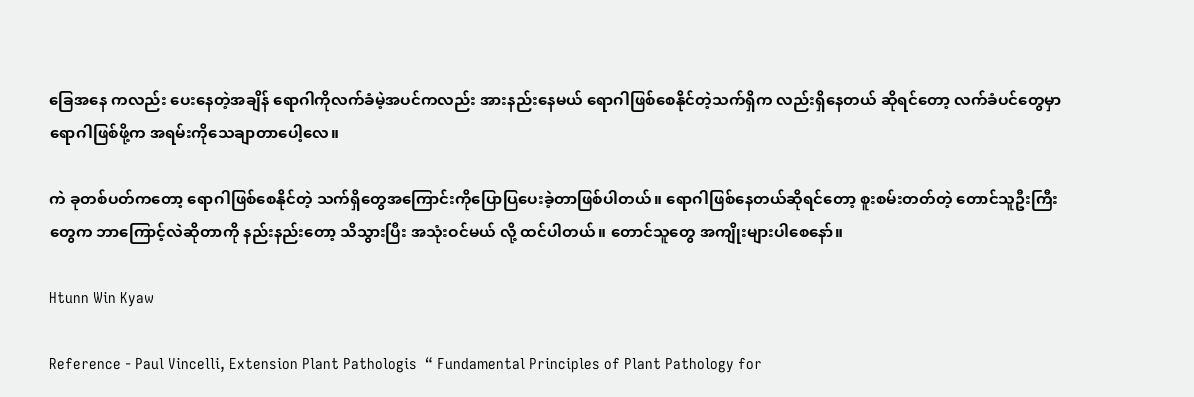ခြေအနေ ကလည်း ပေးနေတဲ့အချိန် ရောဂါကိုလက်ခံမဲ့အပင်ကလည်း အားနည်းနေမယ် ရောဂါဖြစ်စေနိုင်တဲ့သက်ရှိက လည်းရှိနေတယ် ဆိုရင်တော့ လက်ခံပင်တွေမှာ ရောဂါဖြစ်ဖို့က အရမ်းကိုသေချာတာပေါ့လေ။

ကဲ ခုတစ်ပတ်ကတော့ ရောဂါဖြစ်စေနိုင်တဲ့ သက်ရှိတွေအကြောင်းကိုပြောပြပေးခဲ့တာဖြစ်ပါတယ်။ ရောဂါဖြစ်နေတယ်ဆိုရင်တော့ စူးစမ်းတတ်တဲ့ တောင်သူဦးကြီးတွေက ဘာကြောင့်လဲဆိုတာကို နည်းနည်းတော့ သိသွားပြီး အသုံးဝင်မယ် လို့ ထင်ပါတယ်။ တောင်သူတွေ အကျိုးများပါစေနော်။

Htunn Win Kyaw

Reference - Paul Vincelli, Extension Plant Pathologis  “ Fundamental Principles of Plant Pathology for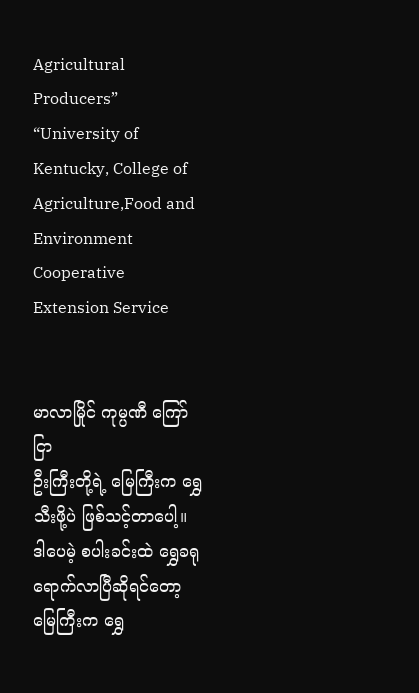Agricultural Producers” “University of Kentucky, College of Agriculture,Food and Environment
Cooperative Extension Service


မာလာမြိုင် ကုမ္ပဏီ ကြော်ငြာ
ဦးကြီးတို့ရဲ့ မြေကြီးက ရွှေသီးဖို့ပဲ ဖြစ်သင့်တာပေါ့။ ဒါပေမဲ့ စပါးခင်းထဲ ရွှေခရုရောက်လာပြီဆိုရင်တော့ မြေကြီးက ရွှေ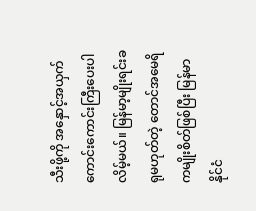သီးဖို့ကို အနှောင့်အယှက် ကောင်းကောင်းကြီးပေးပါလိမ့်မယ်။ မြန်မာ့မျိုးရင်းခရုမဟုတ်တဲ့ တောင်အမေရိကမျိုးစိတ်ဖြစ်ပြီး မြန်မာနိုင်ငံ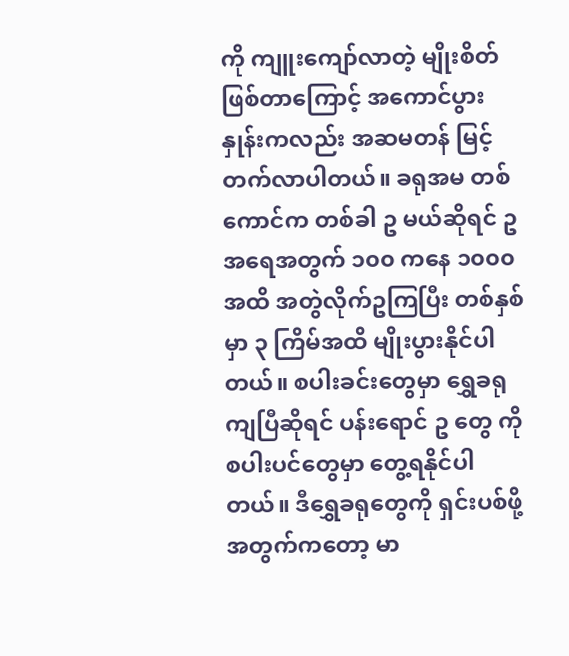ကို ကျူးကျော်လာတဲ့ မျိုးစိတ်ဖြစ်တာကြောင့် အကောင်ပွားနှုန်းကလည်း အဆမတန် မြင့်တက်လာပါတယ်။ ခရုအမ တစ်ကောင်က တစ်ခါ ဥ မယ်ဆိုရင် ဥအရေအတွက် ၁၀၀ ကနေ ၁၀၀၀ အထိ အတွဲလိုက်ဥကြပြီး တစ်နှစ်မှာ ၃ ကြိမ်အထိ မျိုးပွားနိုင်ပါတယ်။ စပါးခင်းတွေမှာ ရွှေခရုကျပြီဆိုရင် ပန်းရောင် ဥ တွေ ကို စပါးပင်တွေမှာ တွေ့ရနိုင်ပါတယ်။ ဒီရွှေခရုတွေကို ရှင်းပစ်ဖို့အတွက်ကတော့ မာ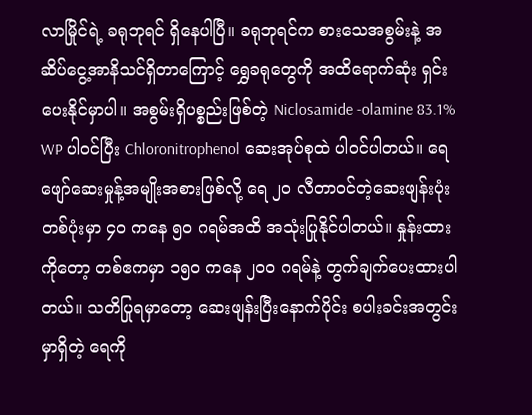လာမြိုင်ရဲ့ ခရုဘုရင် ရှိနေပါပြီ။ ခရုဘုရင်က စားသေအစွမ်းနဲ့ အဆိပ်ငွေ့အာနိသင်ရှိတာကြောင့် ရွှေခရုတွေကို အထိရောက်ဆုံး ရှင်းပေးနိုင်မှာပါ။ အစွမ်းရှိပစ္စည်းဖြစ်တဲ့ Niclosamide -olamine 83.1% WP ပါဝင်ပြီး Chloronitrophenol ဆေးအုပ်စုထဲ ပါဝင်ပါတယ်။ ရေဖျော်ဆေးမှုန့်အမျိုးအစားဖြစ်လို့ ရေ ၂၀ လီတာဝင်တဲ့ဆေးဖျန်းပုံး တစ်ပုံးမှာ ၄၀ ကနေ ၅၀ ဂရမ်အထိ အသုံးပြုနိုင်ပါတယ်။ နှုန်းထားကိုတော့ တစ်ဧကမှာ ၁၅၀ ကနေ ၂၀၀ ဂရမ်နဲ့ တွက်ချက်ပေးထားပါတယ်။ သတိပြုရမှာတော့ ဆေးဖျန်းပြီးနောက်ပိုင်း စပါးခင်းအတွင်းမှာရှိတဲ့ ရေကို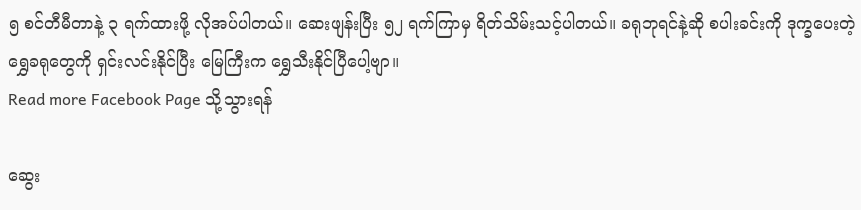၅ စင်တီမီတာနဲ့ ၃ ရက်ထားဖို့ လိုအပ်ပါတယ်။ ဆေးဖျန်းပြီး ၅၂ ရက်ကြာမှ ရိတ်သိမ်းသင့်ပါတယ်။ ခရုဘုရင်နဲ့ဆို စပါးခင်းကို ဒုက္ခပေးတဲ့ ရွှေခရုတွေကို ရှင်းလင်းနိုင်ပြီး မြေကြီးက ရွှေသီးနိုင်ပြီပေါ့ဗျာ။
Read more Facebook Page သို့သွားရန်

ဆွေး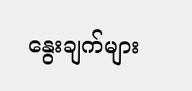နွေးချက်များ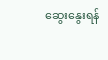ဆွေးနွေးရန်